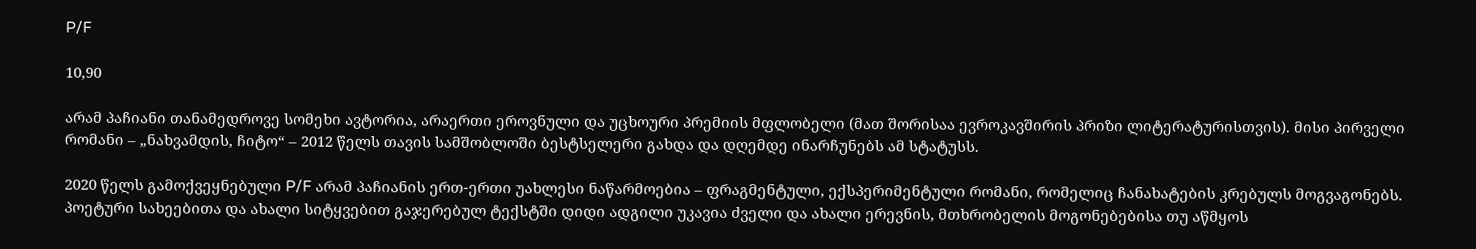P/F

10,90

არამ პაჩიანი თანამედროვე სომეხი ავტორია, არაერთი ეროვნული და უცხოური პრემიის მფლობელი (მათ შორისაა ევროკავშირის პრიზი ლიტერატურისთვის). მისი პირველი რომანი – „ნახვამდის, ჩიტო“ – 2012 წელს თავის სამშობლოში ბესტსელერი გახდა და დღემდე ინარჩუნებს ამ სტატუსს.

2020 წელს გამოქვეყნებული P/F არამ პაჩიანის ერთ-ერთი უახლესი ნაწარმოებია – ფრაგმენტული, ექსპერიმენტული რომანი, რომელიც ჩანახატების კრებულს მოგვაგონებს. პოეტური სახეებითა და ახალი სიტყვებით გაჯერებულ ტექსტში დიდი ადგილი უკავია ძველი და ახალი ერევნის, მთხრობელის მოგონებებისა თუ აწმყოს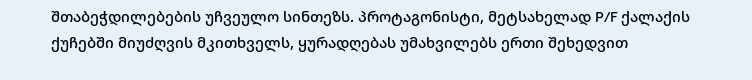შთაბეჭდილებების უჩვეულო სინთეზს. პროტაგონისტი, მეტსახელად P/F ქალაქის ქუჩებში მიუძღვის მკითხველს, ყურადღებას უმახვილებს ერთი შეხედვით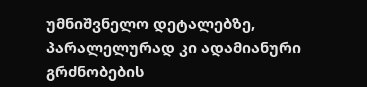უმნიშვნელო დეტალებზე, პარალელურად კი ადამიანური გრძნობების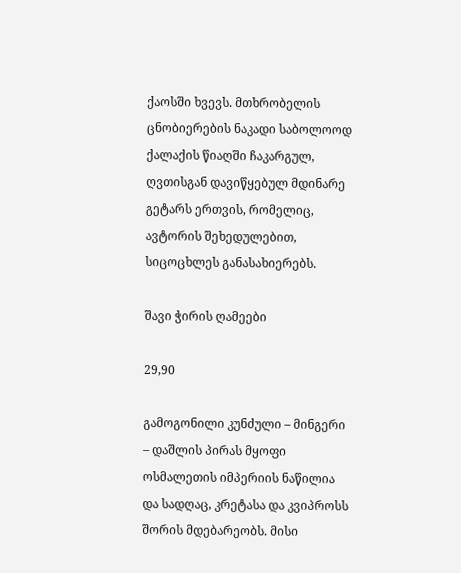ქაოსში ხვევს. მთხრობელის ცნობიერების ნაკადი საბოლოოდ ქალაქის წიაღში ჩაკარგულ, ღვთისგან დავიწყებულ მდინარე გეტარს ერთვის, რომელიც, ავტორის შეხედულებით, სიცოცხლეს განასახიერებს.

შავი ჭირის ღამეები

29,90

გამოგონილი კუნძული – მინგერი – დაშლის პირას მყოფი ოსმალეთის იმპერიის ნაწილია და სადღაც, კრეტასა და კვიპროსს შორის მდებარეობს. მისი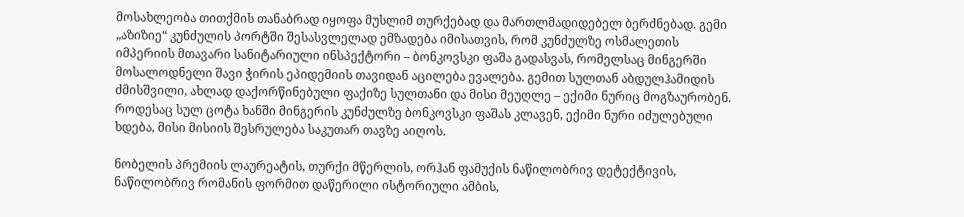მოსახლეობა თითქმის თანაბრად იყოფა მუსლიმ თურქებად და მართლმადიდებელ ბერძნებად. გემი „აზიზიე“ კუნძულის პორტში შესასვლელად ემზადება იმისათვის, რომ კუნძულზე ოსმალეთის იმპერიის მთავარი სანიტარიული ინსპექტორი – ბონკოვსკი ფაშა გადასვას, რომელსაც მინგერში მოსალოდნელი შავი ჭირის ეპიდემიის თავიდან აცილება ევალება. გემით სულთან აბდულჰამიდის ძმისშვილი, ახლად დაქორწინებული ფაქიზე სულთანი და მისი მეუღლე – ექიმი ნურიც მოგზაურობენ. როდესაც სულ ცოტა ხანში მინგერის კუნძულზე ბონკოვსკი ფაშას კლავენ, ექიმი ნური იძულებული ხდება, მისი მისიის შესრულება საკუთარ თავზე აიღოს.

ნობელის პრემიის ლაურეატის, თურქი მწერლის, ორჰან ფამუქის ნაწილობრივ დეტექტივის, ნაწილობრივ რომანის ფორმით დაწერილი ისტორიული ამბის,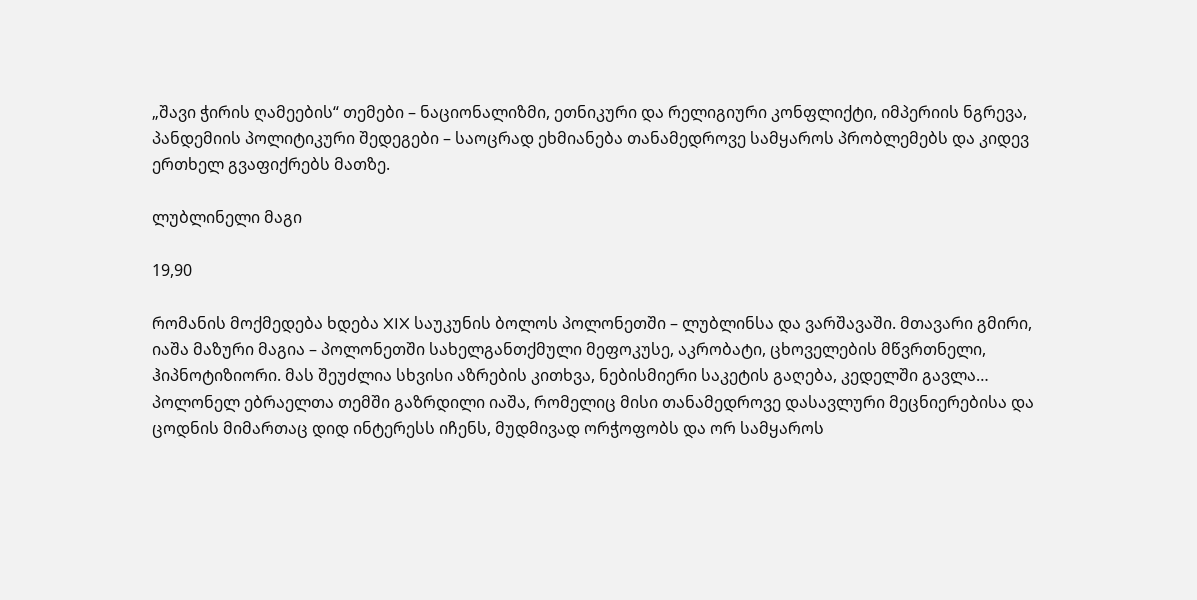„შავი ჭირის ღამეების“ თემები – ნაციონალიზმი, ეთნიკური და რელიგიური კონფლიქტი, იმპერიის ნგრევა, პანდემიის პოლიტიკური შედეგები – საოცრად ეხმიანება თანამედროვე სამყაროს პრობლემებს და კიდევ ერთხელ გვაფიქრებს მათზე.

ლუბლინელი მაგი

19,90

რომანის მოქმედება ხდება XIX საუკუნის ბოლოს პოლონეთში – ლუბლინსა და ვარშავაში. მთავარი გმირი, იაშა მაზური მაგია – პოლონეთში სახელგანთქმული მეფოკუსე, აკრობატი, ცხოველების მწვრთნელი, ჰიპნოტიზიორი. მას შეუძლია სხვისი აზრების კითხვა, ნებისმიერი საკეტის გაღება, კედელში გავლა… პოლონელ ებრაელთა თემში გაზრდილი იაშა, რომელიც მისი თანამედროვე დასავლური მეცნიერებისა და ცოდნის მიმართაც დიდ ინტერესს იჩენს, მუდმივად ორჭოფობს და ორ სამყაროს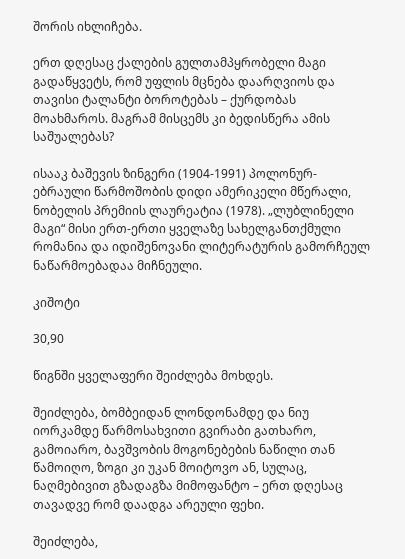შორის იხლიჩება.

ერთ დღესაც ქალების გულთამპყრობელი მაგი გადაწყვეტს, რომ უფლის მცნება დაარღვიოს და თავისი ტალანტი ბოროტებას – ქურდობას მოახმაროს. მაგრამ მისცემს კი ბედისწერა ამის საშუალებას?

ისააკ ბაშევის ზინგერი (1904-1991) პოლონურ-ებრაული წარმოშობის დიდი ამერიკელი მწერალი, ნობელის პრემიის ლაურეატია (1978). „ლუბლინელი მაგი“ მისი ერთ-ერთი ყველაზე სახელგანთქმული რომანია და იდიშენოვანი ლიტერატურის გამორჩეულ ნაწარმოებადაა მიჩნეული.

კიშოტი

30,90

წიგნში ყველაფერი შეიძლება მოხდეს.

შეიძლება, ბომბეიდან ლონდონამდე და ნიუ იორკამდე წარმოსახვითი გვირაბი გათხარო, გამოიარო, ბავშვობის მოგონებების ნაწილი თან წამოიღო, ზოგი კი უკან მოიტოვო ან, სულაც, ნაღმებივით გზადაგზა მიმოფანტო – ერთ დღესაც თავადვე რომ დაადგა არეული ფეხი.

შეიძლება,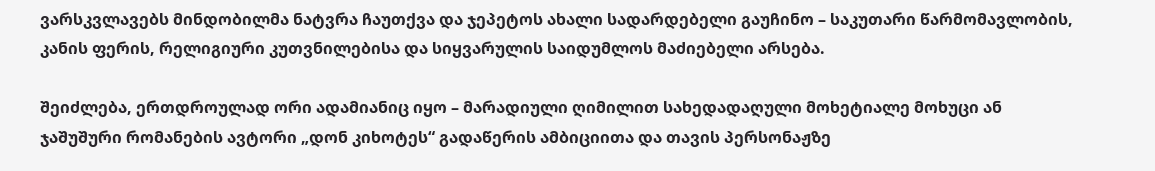ვარსკვლავებს მინდობილმა ნატვრა ჩაუთქვა და ჯეპეტოს ახალი სადარდებელი გაუჩინო – საკუთარი წარმომავლობის, კანის ფერის, რელიგიური კუთვნილებისა და სიყვარულის საიდუმლოს მაძიებელი არსება.

შეიძლება, ერთდროულად ორი ადამიანიც იყო – მარადიული ღიმილით სახედადაღული მოხეტიალე მოხუცი ან ჯაშუშური რომანების ავტორი „დონ კიხოტეს“ გადაწერის ამბიციითა და თავის პერსონაჟზე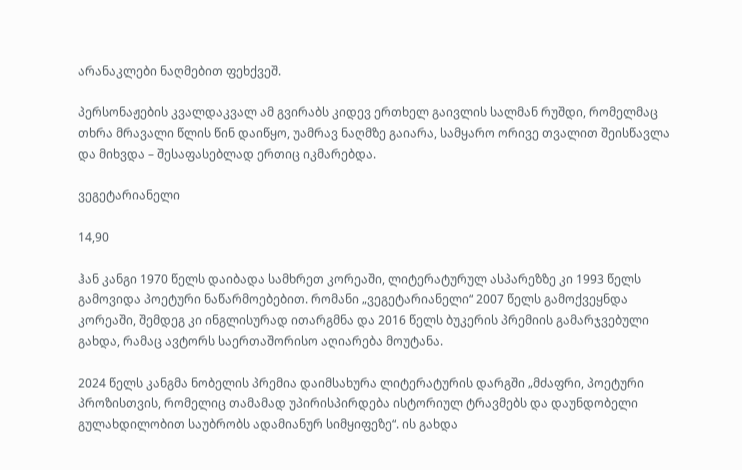არანაკლები ნაღმებით ფეხქვეშ.

პერსონაჟების კვალდაკვალ ამ გვირაბს კიდევ ერთხელ გაივლის სალმან რუშდი, რომელმაც თხრა მრავალი წლის წინ დაიწყო, უამრავ ნაღმზე გაიარა, სამყარო ორივე თვალით შეისწავლა და მიხვდა – შესაფასებლად ერთიც იკმარებდა.

ვეგეტარიანელი

14,90

ჰან კანგი 1970 წელს დაიბადა სამხრეთ კორეაში, ლიტერატურულ ასპარეზზე კი 1993 წელს გამოვიდა პოეტური ნაწარმოებებით. რომანი „ვეგეტარიანელი“ 2007 წელს გამოქვეყნდა კორეაში, შემდეგ კი ინგლისურად ითარგმნა და 2016 წელს ბუკერის პრემიის გამარჯვებული გახდა, რამაც ავტორს საერთაშორისო აღიარება მოუტანა.

2024 წელს კანგმა ნობელის პრემია დაიმსახურა ლიტერატურის დარგში „მძაფრი, პოეტური პროზისთვის, რომელიც თამამად უპირისპირდება ისტორიულ ტრავმებს და დაუნდობელი გულახდილობით საუბრობს ადამიანურ სიმყიფეზე“. ის გახდა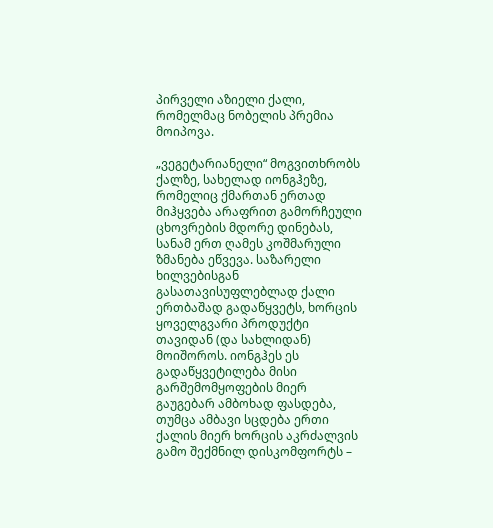პირველი აზიელი ქალი, რომელმაც ნობელის პრემია მოიპოვა.

„ვეგეტარიანელი“ მოგვითხრობს ქალზე, სახელად იონგჰეზე, რომელიც ქმართან ერთად მიჰყვება არაფრით გამორჩეული ცხოვრების მდორე დინებას, სანამ ერთ ღამეს კოშმარული ზმანება ეწვევა. საზარელი ხილვებისგან გასათავისუფლებლად ქალი ერთბაშად გადაწყვეტს, ხორცის ყოველგვარი პროდუქტი თავიდან (და სახლიდან) მოიშოროს. იონგჰეს ეს გადაწყვეტილება მისი გარშემომყოფების მიერ გაუგებარ ამბოხად ფასდება, თუმცა ამბავი სცდება ერთი ქალის მიერ ხორცის აკრძალვის გამო შექმნილ დისკომფორტს –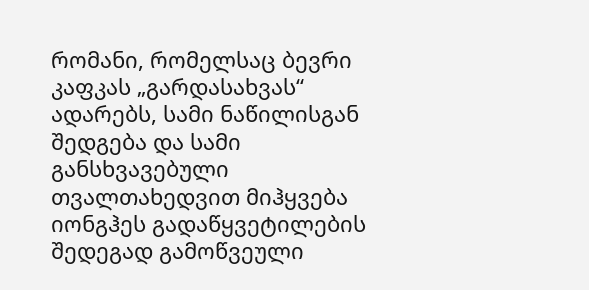რომანი, რომელსაც ბევრი კაფკას „გარდასახვას“ ადარებს, სამი ნაწილისგან შედგება და სამი განსხვავებული თვალთახედვით მიჰყვება იონგჰეს გადაწყვეტილების შედეგად გამოწვეული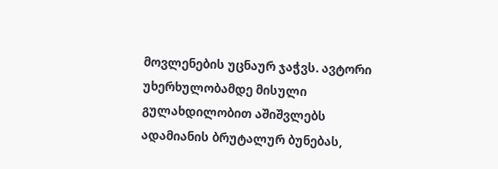მოვლენების უცნაურ ჯაჭვს. ავტორი უხერხულობამდე მისული გულახდილობით აშიშვლებს ადამიანის ბრუტალურ ბუნებას,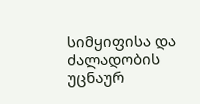სიმყიფისა და ძალადობის უცნაურ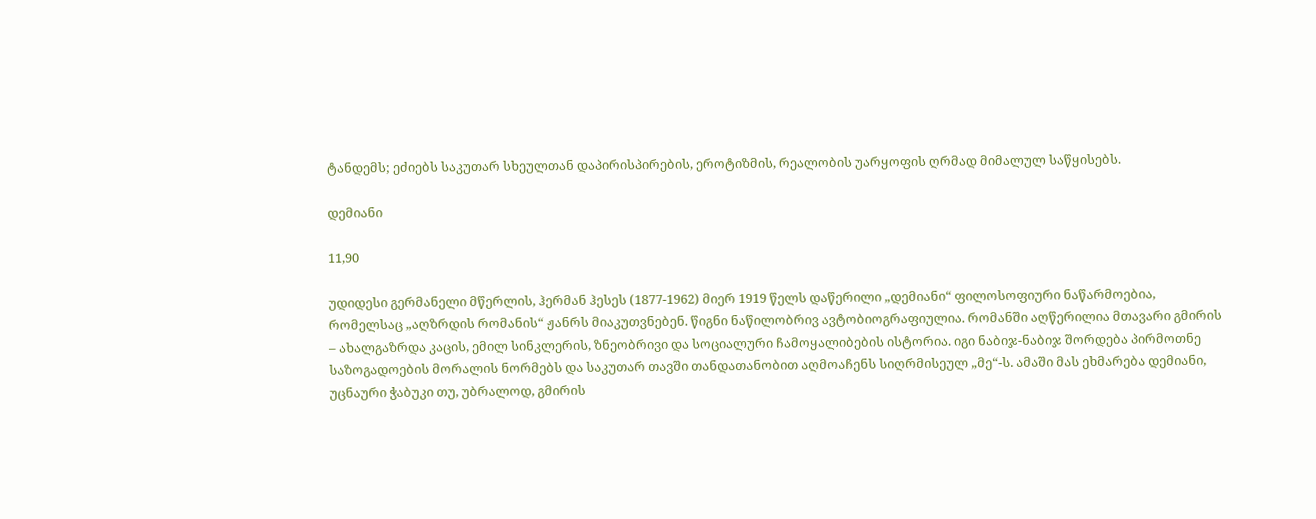ტანდემს; ეძიებს საკუთარ სხეულთან დაპირისპირების, ეროტიზმის, რეალობის უარყოფის ღრმად მიმალულ საწყისებს.

დემიანი

11,90

უდიდესი გერმანელი მწერლის, ჰერმან ჰესეს (1877-1962) მიერ 1919 წელს დაწერილი „დემიანი“ ფილოსოფიური ნაწარმოებია, რომელსაც „აღზრდის რომანის“ ჟანრს მიაკუთვნებენ. წიგნი ნაწილობრივ ავტობიოგრაფიულია. რომანში აღწერილია მთავარი გმირის – ახალგაზრდა კაცის, ემილ სინკლერის, ზნეობრივი და სოციალური ჩამოყალიბების ისტორია. იგი ნაბიჯ-ნაბიჯ შორდება პირმოთნე საზოგადოების მორალის ნორმებს და საკუთარ თავში თანდათანობით აღმოაჩენს სიღრმისეულ „მე“-ს. ამაში მას ეხმარება დემიანი, უცნაური ჭაბუკი თუ, უბრალოდ, გმირის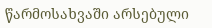წარმოსახვაში არსებული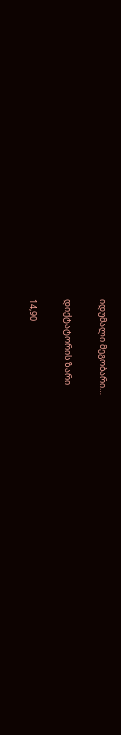იდუმალი მეგობარი…

დიქტატორის ზარი

14,90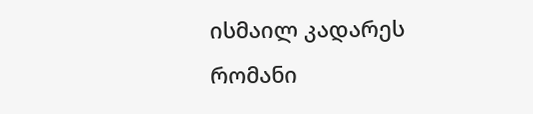ისმაილ კადარეს რომანი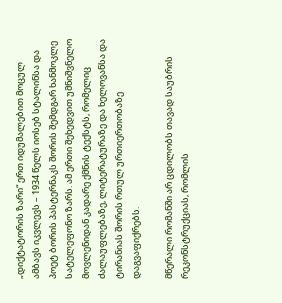„დიქტატორის ზარი“ ერთ იდუმალებით მოცულ ამბავს იკვლევს – 1934 წელს იოსებ სტალინსა და პოეტ ბორის პასტერნაკს შორის შემდგარ ხანმოკლე სატელეფონო ზარს. ამ ერთი შეხედვით უმნიშვნელო მოვლენიდან კადარე ქმნის ტექსტს, რომელიც ძალაუფლებაზე, ლიტერატურაზე და ხელოვანსა და ტირანიას შორის რთულ ურთიერთობაზე დაგვაფიქრებს.

მწერალი რომანში არ ცდილობს თავად საუბრის რეკონსტრუქციას, რომლის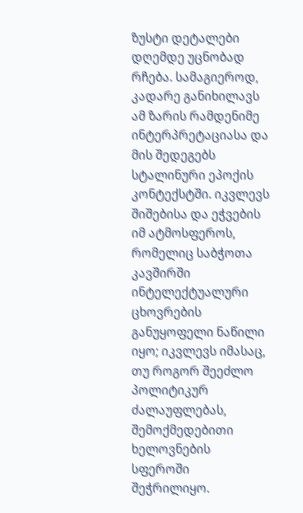ზუსტი დეტალები დღემდე უცნობად რჩება. სამაგიეროდ, კადარე განიხილავს ამ ზარის რამდენიმე ინტერპრეტაციასა და მის შედეგებს სტალინური ეპოქის კონტექსტში. იკვლევს შიშებისა და ეჭვების იმ ატმოსფეროს, რომელიც საბჭოთა კავშირში ინტელექტუალური ცხოვრების განუყოფელი ნაწილი იყო; იკვლევს იმასაც, თუ როგორ შეეძლო პოლიტიკურ ძალაუფლებას, შემოქმედებითი ხელოვნების სფეროში შეჭრილიყო.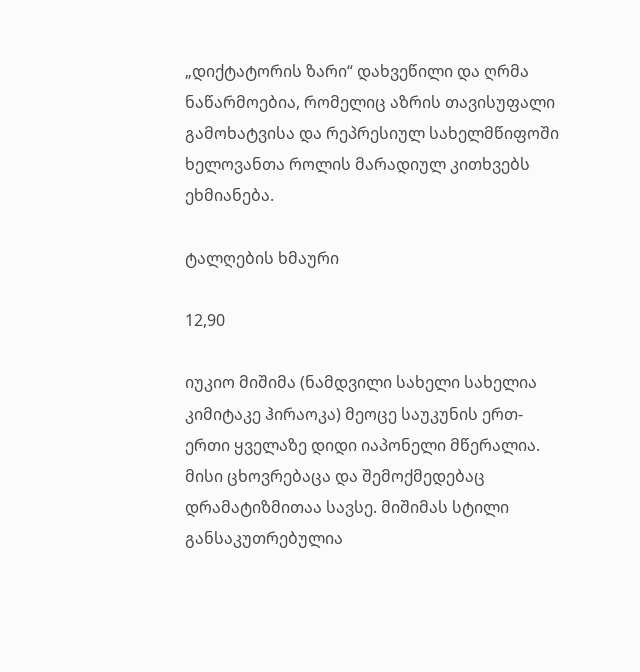„დიქტატორის ზარი“ დახვეწილი და ღრმა ნაწარმოებია, რომელიც აზრის თავისუფალი გამოხატვისა და რეპრესიულ სახელმწიფოში ხელოვანთა როლის მარადიულ კითხვებს ეხმიანება.

ტალღების ხმაური

12,90

იუკიო მიშიმა (ნამდვილი სახელი სახელია კიმიტაკე ჰირაოკა) მეოცე საუკუნის ერთ-ერთი ყველაზე დიდი იაპონელი მწერალია. მისი ცხოვრებაცა და შემოქმედებაც დრამატიზმითაა სავსე. მიშიმას სტილი განსაკუთრებულია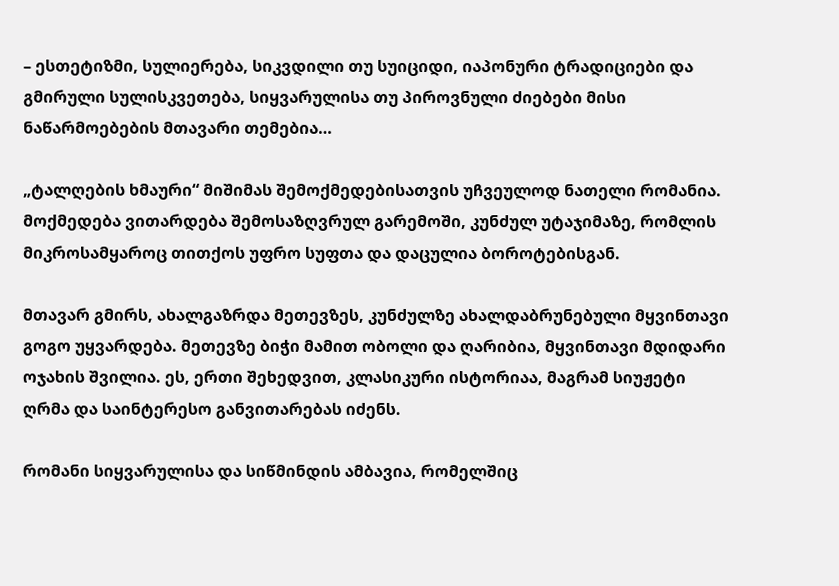– ესთეტიზმი, სულიერება, სიკვდილი თუ სუიციდი, იაპონური ტრადიციები და გმირული სულისკვეთება, სიყვარულისა თუ პიროვნული ძიებები მისი ნაწარმოებების მთავარი თემებია…

„ტალღების ხმაური“ მიშიმას შემოქმედებისათვის უჩვეულოდ ნათელი რომანია. მოქმედება ვითარდება შემოსაზღვრულ გარემოში, კუნძულ უტაჯიმაზე, რომლის მიკროსამყაროც თითქოს უფრო სუფთა და დაცულია ბოროტებისგან.

მთავარ გმირს, ახალგაზრდა მეთევზეს, კუნძულზე ახალდაბრუნებული მყვინთავი გოგო უყვარდება. მეთევზე ბიჭი მამით ობოლი და ღარიბია, მყვინთავი მდიდარი ოჯახის შვილია. ეს, ერთი შეხედვით, კლასიკური ისტორიაა, მაგრამ სიუჟეტი ღრმა და საინტერესო განვითარებას იძენს.

რომანი სიყვარულისა და სიწმინდის ამბავია, რომელშიც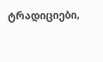ტრადიციები,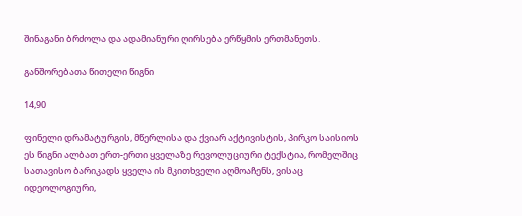შინაგანი ბრძოლა და ადამიანური ღირსება ერწყმის ერთმანეთს.

განშორებათა წითელი წიგნი

14,90

ფინელი დრამატურგის, მწერლისა და ქვიარ აქტივისტის, პირკო საისიოს ეს წიგნი ალბათ ერთ-ერთი ყველაზე რევოლუციური ტექსტია, რომელშიც სათავისო ბარიკადს ყველა ის მკითხველი აღმოაჩენს, ვისაც იდეოლოგიური,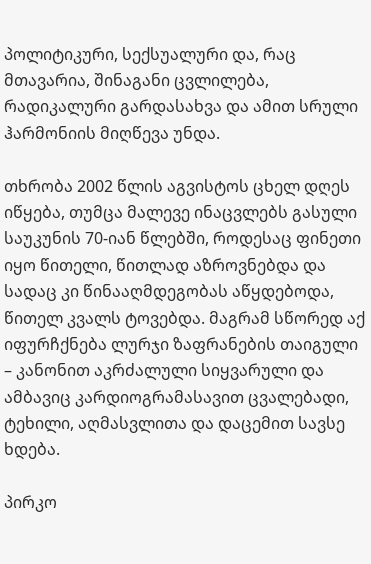პოლიტიკური, სექსუალური და, რაც მთავარია, შინაგანი ცვლილება, რადიკალური გარდასახვა და ამით სრული ჰარმონიის მიღწევა უნდა.

თხრობა 2002 წლის აგვისტოს ცხელ დღეს იწყება, თუმცა მალევე ინაცვლებს გასული საუკუნის 70-იან წლებში, როდესაც ფინეთი იყო წითელი, წითლად აზროვნებდა და სადაც კი წინააღმდეგობას აწყდებოდა, წითელ კვალს ტოვებდა. მაგრამ სწორედ აქ იფურჩქნება ლურჯი ზაფრანების თაიგული – კანონით აკრძალული სიყვარული და ამბავიც კარდიოგრამასავით ცვალებადი, ტეხილი, აღმასვლითა და დაცემით სავსე ხდება.

პირკო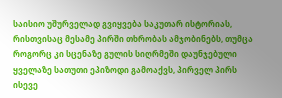საისიო უშურველად გვიყვება საკუთარ ისტორიას, რისთვისაც მესამე პირში თხრობას ამჯობინებს, თუმცა როგორც კი სცენაზე გულის სიღრმეში დაუნჯებული ყველაზე სათუთი ეპიზოდი გამოაქვს, პირველ პირს ისევე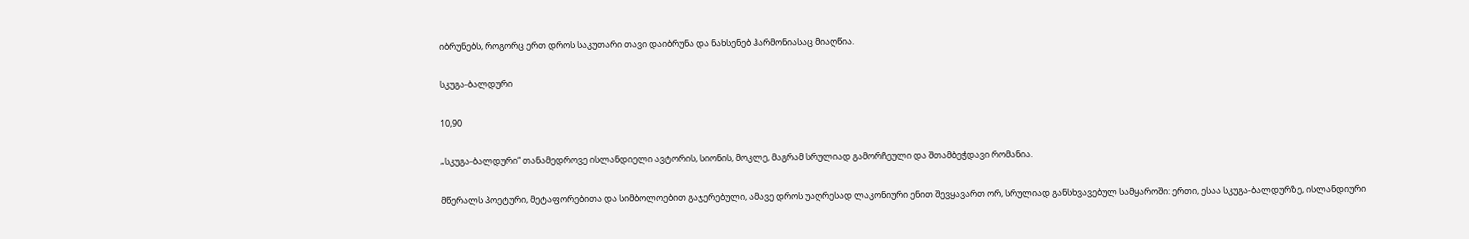იბრუნებს, როგორც ერთ დროს საკუთარი თავი დაიბრუნა და ნახსენებ ჰარმონიასაც მიაღწია.

სკუგა-ბალდური

10,90

„სკუგა-ბალდური“ თანამედროვე ისლანდიელი ავტორის, სიონის, მოკლე, მაგრამ სრულიად გამორჩეული და შთამბეჭდავი რომანია.

მწერალს პოეტური, მეტაფორებითა და სიმბოლოებით გაჯერებული, ამავე დროს უაღრესად ლაკონიური ენით შევყავართ ორ, სრულიად განსხვავებულ სამყაროში: ერთი, ესაა სკუგა-ბალდურზე, ისლანდიური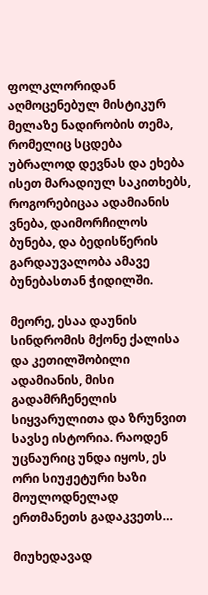ფოლკლორიდან აღმოცენებულ მისტიკურ მელაზე ნადირობის თემა, რომელიც სცდება უბრალოდ დევნას და ეხება ისეთ მარადიულ საკითხებს, როგორებიცაა ადამიანის ვნება, დაიმორჩილოს ბუნება, და ბედისწერის გარდაუვალობა ამავე ბუნებასთან ჭიდილში.

მეორე, ესაა დაუნის სინდრომის მქონე ქალისა და კეთილშობილი ადამიანის, მისი გადამრჩენელის სიყვარულითა და ზრუნვით სავსე ისტორია. რაოდენ უცნაურიც უნდა იყოს, ეს ორი სიუჟეტური ხაზი მოულოდნელად ერთმანეთს გადაკვეთს…

მიუხედავად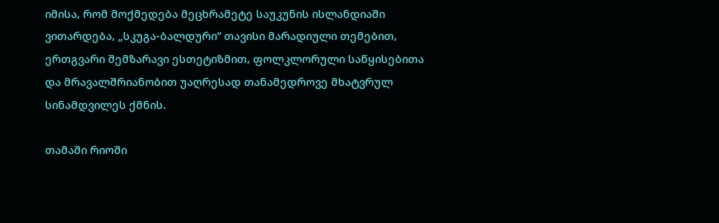იმისა, რომ მოქმედება მეცხრამეტე საუკუნის ისლანდიაში ვითარდება, „სკუგა-ბალდური“ თავისი მარადიული თემებით, ერთგვარი შემზარავი ესთეტიზმით, ფოლკლორული საწყისებითა და მრავალშრიანობით უაღრესად თანამედროვე მხატვრულ სინამდვილეს ქმნის.

თამაში რიოში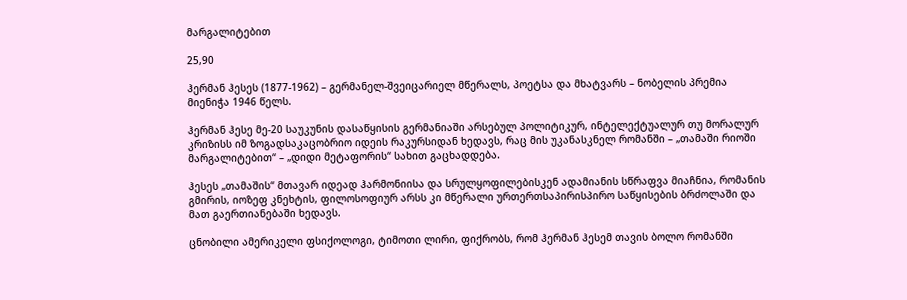მარგალიტებით

25,90

ჰერმან ჰესეს (1877-1962) – გერმანელ-შვეიცარიელ მწერალს, პოეტსა და მხატვარს – ნობელის პრემია მიენიჭა 1946 წელს.

ჰერმან ჰესე მე-20 საუკუნის დასაწყისის გერმანიაში არსებულ პოლიტიკურ, ინტელექტუალურ თუ მორალურ კრიზისს იმ ზოგადსაკაცობრიო იდეის რაკურსიდან ხედავს, რაც მის უკანასკნელ რომანში – „თამაში რიოში მარგალიტებით“ – „დიდი მეტაფორის“ სახით გაცხადდება.

ჰესეს „თამაშის“ მთავარ იდეად ჰარმონიისა და სრულყოფილებისკენ ადამიანის სწრაფვა მიაჩნია, რომანის გმირის, იოზეფ კნეხტის, ფილოსოფიურ არსს კი მწერალი ურთერთსაპირისპირო საწყისების ბრძოლაში და მათ გაერთიანებაში ხედავს.

ცნობილი ამერიკელი ფსიქოლოგი, ტიმოთი ლირი, ფიქრობს, რომ ჰერმან ჰესემ თავის ბოლო რომანში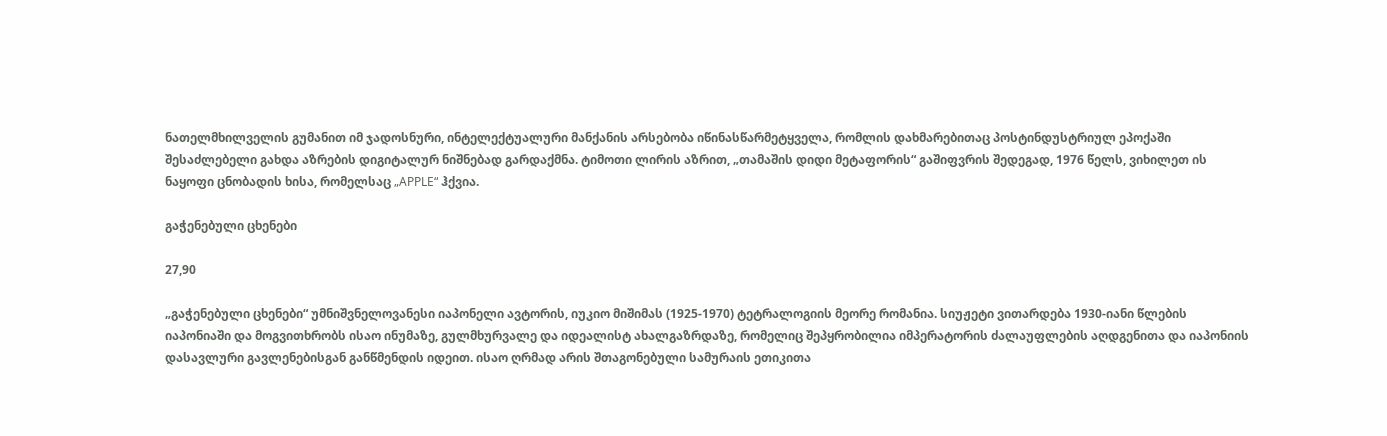ნათელმხილველის გუმანით იმ ჯადოსნური, ინტელექტუალური მანქანის არსებობა იწინასწარმეტყველა, რომლის დახმარებითაც პოსტინდუსტრიულ ეპოქაში შესაძლებელი გახდა აზრების დიგიტალურ ნიშნებად გარდაქმნა. ტიმოთი ლირის აზრით, „თამაშის დიდი მეტაფორის“ გაშიფვრის შედეგად, 1976 წელს, ვიხილეთ ის ნაყოფი ცნობადის ხისა, რომელსაც „APPLE“ ჰქვია.

გაჭენებული ცხენები

27,90

„გაჭენებული ცხენები“ უმნიშვნელოვანესი იაპონელი ავტორის, იუკიო მიშიმას (1925-1970) ტეტრალოგიის მეორე რომანია. სიუჟეტი ვითარდება 1930-იანი წლების იაპონიაში და მოგვითხრობს ისაო ინუმაზე, გულმხურვალე და იდეალისტ ახალგაზრდაზე, რომელიც შეპყრობილია იმპერატორის ძალაუფლების აღდგენითა და იაპონიის დასავლური გავლენებისგან განწმენდის იდეით. ისაო ღრმად არის შთაგონებული სამურაის ეთიკითა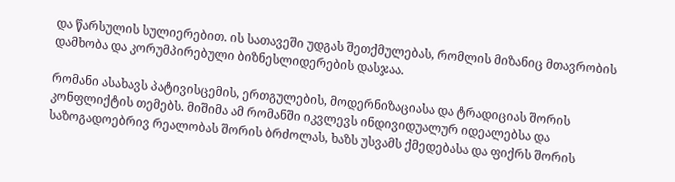და წარსულის სულიერებით. ის სათავეში უდგას შეთქმულებას, რომლის მიზანიც მთავრობის დამხობა და კორუმპირებული ბიზნესლიდერების დასჯაა.

რომანი ასახავს პატივისცემის, ერთგულების, მოდერნიზაციასა და ტრადიციას შორის კონფლიქტის თემებს. მიშიმა ამ რომანში იკვლევს ინდივიდუალურ იდეალებსა და საზოგადოებრივ რეალობას შორის ბრძოლას, ხაზს უსვამს ქმედებასა და ფიქრს შორის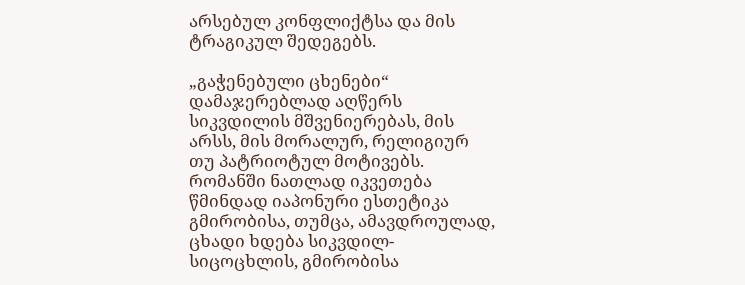არსებულ კონფლიქტსა და მის ტრაგიკულ შედეგებს.

„გაჭენებული ცხენები“ დამაჯერებლად აღწერს სიკვდილის მშვენიერებას, მის არსს, მის მორალურ, რელიგიურ თუ პატრიოტულ მოტივებს. რომანში ნათლად იკვეთება წმინდად იაპონური ესთეტიკა გმირობისა, თუმცა, ამავდროულად, ცხადი ხდება სიკვდილ-სიცოცხლის, გმირობისა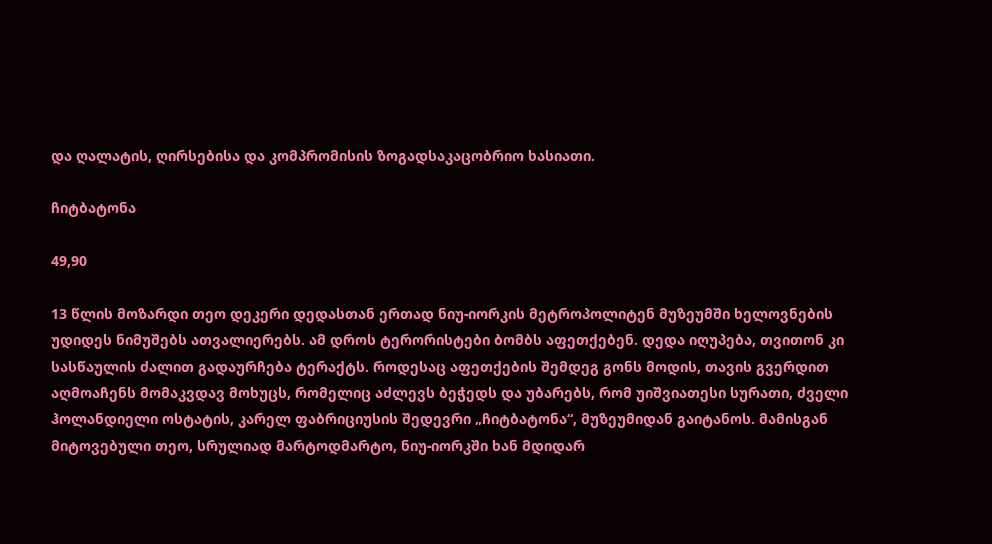და ღალატის, ღირსებისა და კომპრომისის ზოგადსაკაცობრიო ხასიათი.

ჩიტბატონა

49,90

13 წლის მოზარდი თეო დეკერი დედასთან ერთად ნიუ-იორკის მეტროპოლიტენ მუზეუმში ხელოვნების უდიდეს ნიმუშებს ათვალიერებს. ამ დროს ტერორისტები ბომბს აფეთქებენ. დედა იღუპება, თვითონ კი სასწაულის ძალით გადაურჩება ტერაქტს. როდესაც აფეთქების შემდეგ გონს მოდის, თავის გვერდით აღმოაჩენს მომაკვდავ მოხუცს, რომელიც აძლევს ბეჭედს და უბარებს, რომ უიშვიათესი სურათი, ძველი ჰოლანდიელი ოსტატის, კარელ ფაბრიციუსის შედევრი „ჩიტბატონა“, მუზეუმიდან გაიტანოს. მამისგან მიტოვებული თეო, სრულიად მარტოდმარტო, ნიუ-იორკში ხან მდიდარ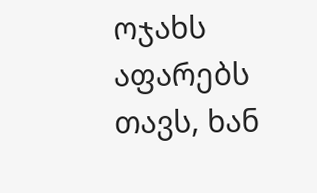ოჯახს აფარებს თავს, ხან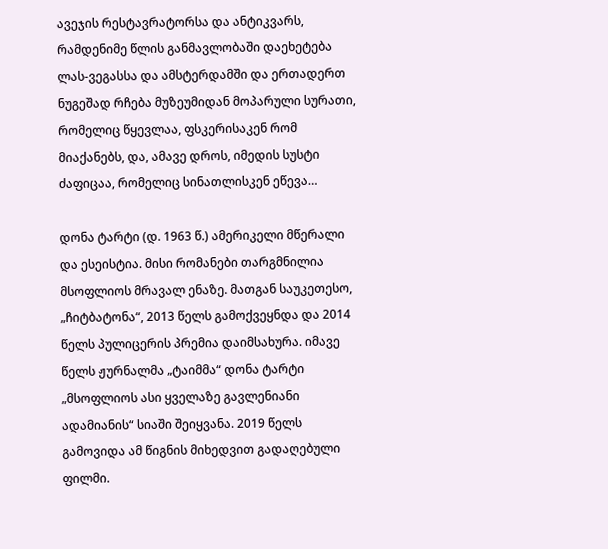ავეჯის რესტავრატორსა და ანტიკვარს, რამდენიმე წლის განმავლობაში დაეხეტება ლას-ვეგასსა და ამსტერდამში და ერთადერთ ნუგეშად რჩება მუზეუმიდან მოპარული სურათი, რომელიც წყევლაა, ფსკერისაკენ რომ მიაქანებს, და, ამავე დროს, იმედის სუსტი ძაფიცაა, რომელიც სინათლისკენ ეწევა…

დონა ტარტი (დ. 1963 წ.) ამერიკელი მწერალი და ესეისტია. მისი რომანები თარგმნილია მსოფლიოს მრავალ ენაზე. მათგან საუკეთესო, „ჩიტბატონა“, 2013 წელს გამოქვეყნდა და 2014 წელს პულიცერის პრემია დაიმსახურა. იმავე წელს ჟურნალმა „ტაიმმა“ დონა ტარტი „მსოფლიოს ასი ყველაზე გავლენიანი ადამიანის“ სიაში შეიყვანა. 2019 წელს გამოვიდა ამ წიგნის მიხედვით გადაღებული ფილმი.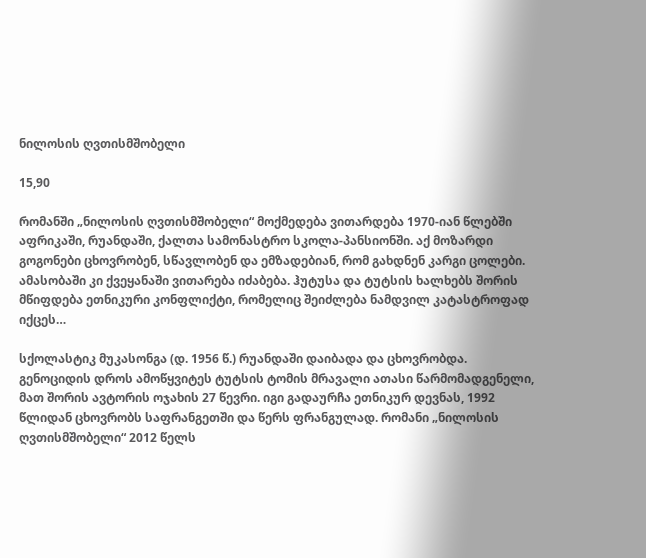ნილოსის ღვთისმშობელი

15,90

რომანში „ნილოსის ღვთისმშობელი“ მოქმედება ვითარდება 1970-იან წლებში აფრიკაში, რუანდაში, ქალთა სამონასტრო სკოლა-პანსიონში. აქ მოზარდი გოგონები ცხოვრობენ, სწავლობენ და ემზადებიან, რომ გახდნენ კარგი ცოლები. ამასობაში კი ქვეყანაში ვითარება იძაბება. ჰუტუსა და ტუტსის ხალხებს შორის მწიფდება ეთნიკური კონფლიქტი, რომელიც შეიძლება ნამდვილ კატასტროფად იქცეს…

სქოლასტიკ მუკასონგა (დ. 1956 წ.) რუანდაში დაიბადა და ცხოვრობდა. გენოციდის დროს ამოწყვიტეს ტუტსის ტომის მრავალი ათასი წარმომადგენელი, მათ შორის ავტორის ოჯახის 27 წევრი. იგი გადაურჩა ეთნიკურ დევნას, 1992 წლიდან ცხოვრობს საფრანგეთში და წერს ფრანგულად. რომანი „ნილოსის ღვთისმშობელი“ 2012 წელს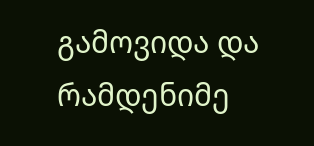გამოვიდა და რამდენიმე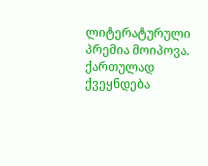ლიტერატურული პრემია მოიპოვა. ქართულად ქვეყნდება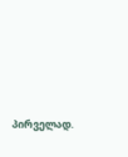პირველად.